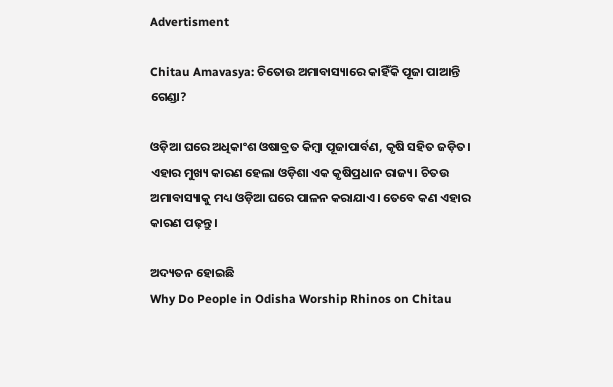Advertisment

Chitau Amavasya: ଚିତୋଉ ଅମାବାସ୍ୟାରେ କାହିଁକି ପୂଜା ପାଆନ୍ତି ଗେଣ୍ଡା?

ଓଡ଼ିଆ ଘରେ ଅଧିକାଂଶ ଓଷାବ୍ରତ କିମ୍ବା ପୂଜାପାର୍ବଣ, କୃଷି ସହିତ ଜଡ଼ିତ। ଏହାର ମୁଖ୍ୟ କାରଣ ହେଲା ଓଡ଼ିଶା ଏକ କୃଷିପ୍ରଧାନ ରାଜ୍ୟ। ଚିତଉ ଅମାବାସ୍ୟାକୁ ମଧ୍ୟ ଓଡ଼ିଆ ଘରେ ପାଳନ କରାଯାଏ। ତେବେ କଣ ଏହାର କାରଣ ପଢ଼ନ୍ତୁ।

ଅଦ୍ୟତନ ହୋଇଛି
Why Do People in Odisha Worship Rhinos on Chitau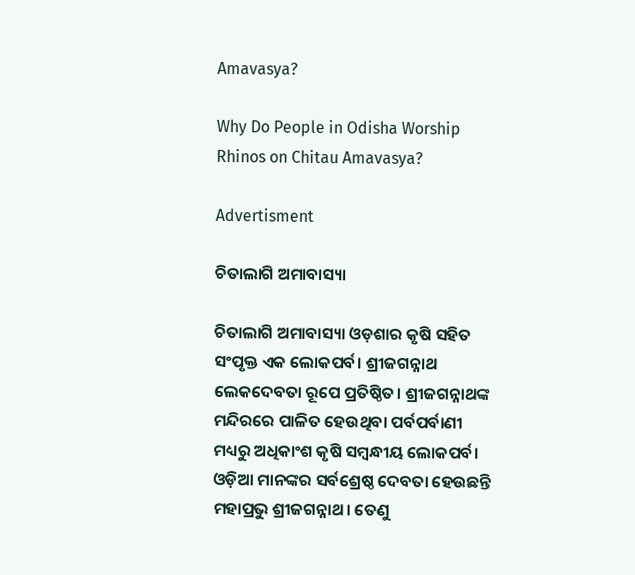Amavasya?

Why Do People in Odisha Worship Rhinos on Chitau Amavasya?

Advertisment

ଚିତାଲାଗି ଅମାବାସ୍ୟା

ଚିତାଲାଗି ଅମାବାସ୍ୟା ଓଡ଼ଶାର କୃଷି ସହିତ ସଂପୃକ୍ତ ଏକ ଲୋକପର୍ବ। ଶ୍ରୀଜଗନ୍ନାଥ ଲେକଦେବତା ରୂପେ ପ୍ରତିଷ୍ଠିତ। ଶ୍ରୀଜଗନ୍ନାଥଙ୍କ ମନ୍ଦିରରେ ପାଳିତ ହେଉଥିବା ପର୍ବପର୍ବାଣୀ ମଧ୍ୟରୁ ଅଧିକାଂଶ କୃଷି ସମ୍ବନ୍ଧୀୟ ଲୋକପର୍ବ। ଓଡ଼ିଆ ମାନଙ୍କର ସର୍ବଶ୍ରେଷ୍ଠ ଦେବତା ହେଉଛନ୍ତି ମହାପ୍ରଭୁ ଶ୍ରୀଜଗନ୍ନାଥ। ତେଣୁ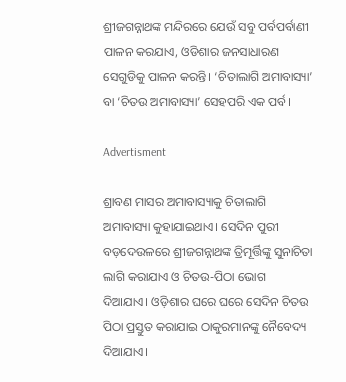ଶ୍ରୀଜଗନ୍ନାଥଙ୍କ ମନ୍ଦିରରେ ଯେଉଁ ସବୁ ପର୍ବପର୍ବାଣୀ ପାଳନ କରଯାଏ, ଓଡିଶାର ଜନସାଧାରଣ ସେଗୁଡିକୁ ପାଳନ କରନ୍ତି। ‘ଚିତାଲାଗି ଅମାବାସ୍ୟା’ ବା ‘ଚିତଉ ଅମାବାସ୍ୟା’ ସେହପରି ଏକ ପର୍ବ।

Advertisment

ଶ୍ରାବଣ ମାସର ଅମାବାସ୍ୟାକୁ ଚିତାଲାଗି ଅମାବାସ୍ୟା କୁହାଯାଇଥାଏ। ସେଦିନ ପୁରୀ ବଡ଼ଦେଉଳରେ ଶ୍ରୀଜଗନ୍ନାଥଙ୍କ ତ୍ରିମୂର୍ତ୍ତିଙ୍କୁ ସୁନାଚିତା ଲାଗି କରାଯାଏ ଓ ଚିତଉ-ପିଠା ଭୋଗ ଦିଆଯାଏ। ଓଡ଼ିଶାର ଘରେ ଘରେ ସେଦିନ ଚିତଉ ପିଠା ପ୍ରସ୍ତୁତ କରାଯାଇ ଠାକୁରମାନଙ୍କୁ ନୈବେଦ୍ୟ ଦିଆଯାଏ।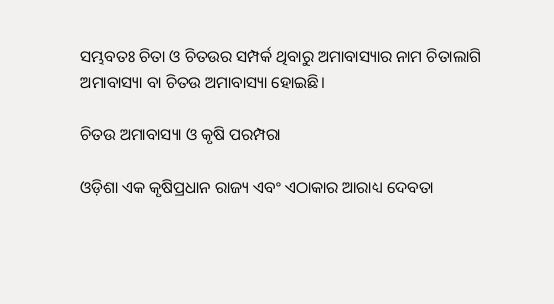ସମ୍ଭବତଃ ଚିତା ଓ ଚିତଉର ସମ୍ପର୍କ ଥିବାରୁ ଅମାବାସ୍ୟାର ନାମ ଚିତାଲାଗି ଅମାବାସ୍ୟା ବା ଚିତଉ ଅମାବାସ୍ୟା ହୋଇଛି।

ଚିତଉ ଅମାବାସ୍ୟା ଓ କୃଷି ପରମ୍ପରା

ଓଡ଼ିଶା ଏକ କୃଷିପ୍ରଧାନ ରାଜ୍ୟ ଏବଂ ଏଠାକାର ଆରାଧ୍ୟ ଦେବତା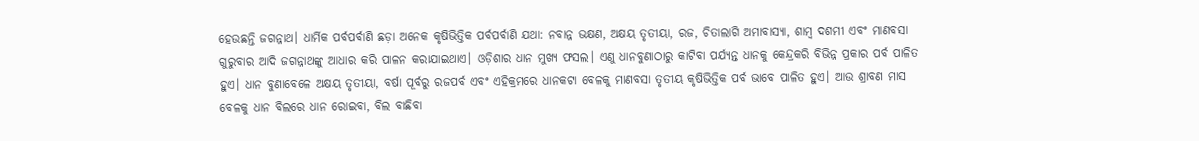ହେଉଛନ୍ତି ଜଗନ୍ନାଥ। ଧାର୍ମିକ ପର୍ବପର୍ବାଣି ଛଡ଼ା ଅନେକ କୃଷିଭିତ୍ତିକ ପର୍ବପର୍ବାଣି ଯଥା: ନବାନ୍ନ ଭକ୍ଷଣ, ଅକ୍ଷୟ ତୃତୀୟା, ରଜ, ଚିତାଲାଗି ଅମାବାସ୍ୟା, ଶାମ୍ବ ଦଶମୀ ଏବଂ ମାଣବସା ଗୁରୁବାର ଆଦି ଜଗନ୍ନାଥଙ୍କୁ ଆଧାର କରି ପାଳନ କରାଯାଇଥାଏ। ଓଡ଼ିଶାର ଧାନ ମୁଖ୍ୟ ଫସଲ। ଏଣୁ ଧାନବୁଣାଠାରୁ କାଟିବା ପର୍ଯ୍ୟନ୍ତ ଧାନକୁ କେନ୍ଦ୍ରକରି ବିଭିନ୍ନ ପ୍ରକାର ପର୍ବ ପାଳିତ ହୁଏ। ଧାନ ବୁଣାବେଳେ ଅକ୍ଷୟ ତୃତୀୟା, ବର୍ଷା ପୂର୍ବରୁ ରଜପର୍ବ ଏବଂ ଏହିକ୍ରମରେ ଧାନକଟା ବେଳକୁ ମାଣବସା ତୃତୀୟ କୃଷିଭିତ୍ତିକ ପର୍ବ ଭାବେ ପାଳିତ ହୁଏ। ଆଉ ଶ୍ରାବଣ ମାସ ବେଳକୁ ଧାନ ବିଲରେ ଧାନ ରୋଇବା, ବିଲ ବାଛିବା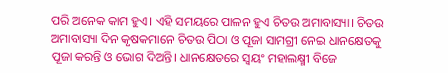ପରି ଅନେକ କାମ ହୁଏ। ଏହି ସମୟରେ ପାଳନ ହୁଏ ଚିତଉ ଅମାବାସ୍ୟା। ଚିତଉ ଅମାବାସ୍ୟା ଦିନ କୃଷକମାନେ ଚିତଉ ପିଠା ଓ ପୂଜା ସାମଗ୍ରୀ ନେଇ ଧାନକ୍ଷେତକୁ ପୂଜା କରନ୍ତି ଓ ଭୋଗ ଦିଅନ୍ତି। ଧାନକ୍ଷେତରେ ସ୍ଵୟଂ ମହାଲକ୍ଷ୍ମୀ ବିଜେ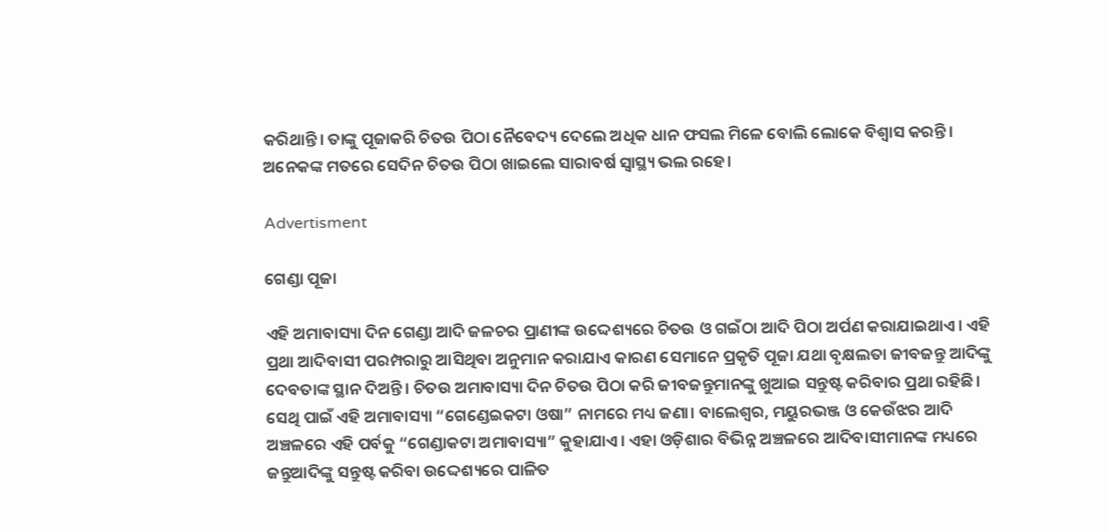କରିଥାନ୍ତି। ତାଙ୍କୁ ପୂଜାକରି ଚିତଉ ପିଠା ନୈବେଦ୍ୟ ଦେଲେ ଅଧିକ ଧାନ ଫସଲ ମିଳେ ବୋଲି ଲୋକେ ବିଶ୍ବାସ କରନ୍ତି। ଅନେକଙ୍କ ମତରେ ସେଦିନ ଚିତଉ ପିଠା ଖାଇଲେ ସାରାବର୍ଷ ସ୍ବାସ୍ଥ୍ୟ ଭଲ ରହେ।

Advertisment

ଗେଣ୍ଡା ପୂଜା

ଏହି ଅମାବାସ୍ୟା ଦିନ ଗେଣ୍ଡା ଆଦି ଜଳଚର ପ୍ରାଣୀଙ୍କ ଉଦ୍ଦେଶ୍ୟରେ ଚିତଉ ଓ ଗଇଁଠା ଆଦି ପିଠା ଅର୍ପଣ କରାଯାଇଥାଏ। ଏହି ପ୍ରଥା ଆଦିବାସୀ ପରମ୍ପରାରୁ ଆସିଥିବା ଅନୁମାନ କରାଯାଏ କାରଣ ସେମାନେ ପ୍ରକୃତି ପୂଜା ଯଥା ବୃକ୍ଷଲତା ଜୀବଜନ୍ତୁ ଆଦିଙ୍କୁ ଦେବତାଙ୍କ ସ୍ଥାନ ଦିଅନ୍ତି। ଚିତଉ ଅମାବାସ୍ୟା ଦିନ ଚିତଉ ପିଠା କରି ଜୀବଜନ୍ତୁମାନଙ୍କୁ ଖୁଆଇ ସନ୍ତୁଷ୍ଟ କରିବାର ପ୍ରଥା ରହିଛି। ସେଥି ପାଇଁ ଏହି ଅମାବାସ୍ୟା “ଗେଣ୍ଡେଇକଟା ଓଷା” ନାମରେ ମଧ୍ୟ ଜଣା। ବାଲେଶ୍ୱର, ମୟୁରଭଞ୍ଜ ଓ କେଉଁଝର ଆଦି ଅଞ୍ଚଳରେ ଏହି ପର୍ବକୁ “ଗେଣ୍ଡାକଟା ଅମାବାସ୍ୟା” କୁହାଯାଏ। ଏହା ଓଡ଼ିଶାର ବିଭିନ୍ନ ଅଞ୍ଚଳରେ ଆଦିବାସୀମାନଙ୍କ ମଧ୍ୟରେ ଜନ୍ତୁଆଦିଙ୍କୁ ସନ୍ତୁଷ୍ଟ କରିବା ଉଦ୍ଦେଶ୍ୟରେ ପାଳିତ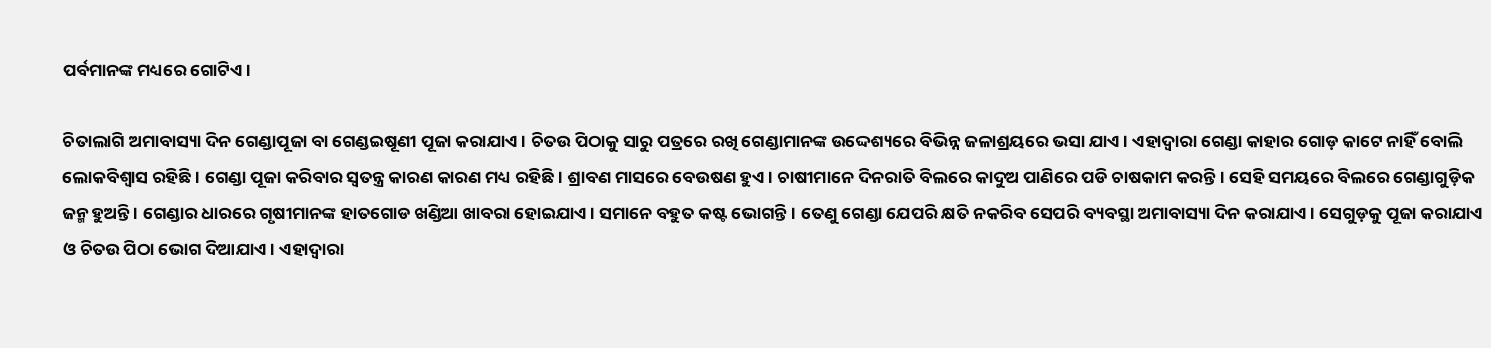ପର୍ବମାନଙ୍କ ମଧ୍ୟରେ ଗୋଟିଏ।

ଚିତାଲାଗି ଅମାବାସ୍ୟା ଦିନ ଗେଣ୍ଡାପୂଜା ବା ଗେଣ୍ଡଇଷୂଣୀ ପୂଜା କରାଯାଏ। ଚିତଉ ପିଠାକୁ ସାରୁ ପତ୍ରରେ ରଖି ଗେଣ୍ଡାମାନଙ୍କ ଉଦ୍ଦେଶ୍ୟରେ ବିଭିନ୍ନ ଜଳାଶ୍ରୟରେ ଭସା ଯାଏ। ଏହାଦ୍ୱାରା ଗେଣ୍ଡା କାହାର ଗୋଡ଼ କାଟେ ନାହିଁ ବୋଲି ଲୋକବିଶ୍ୱାସ ରହିଛି। ଗେଣ୍ଡା ପୂଜା କରିବାର ସ୍ବତନ୍ତ୍ର କାରଣ କାରଣ ମଧ୍ୟ ରହିଛି। ଶ୍ରାବଣ ମାସରେ ବେଉଷଣ ହୁଏ। ଚାଷୀମାନେ ଦିନରାତି ବିଲରେ କାଦୁଅ ପାଣିରେ ପଡି ଚାଷକାମ କରନ୍ତି। ସେହି ସମୟରେ ବିଲରେ ଗେଣ୍ଡାଗୁଡ଼ିକ ଜନ୍ମ ହୁଅନ୍ତି । ଗେଣ୍ଡାର ଧାରରେ ଗୃଷୀମାନଙ୍କ ହାତଗୋଡ ଖଣ୍ଡିଆ ଖାବରା ହୋଇଯାଏ। ସମାନେ ବହୁତ କଷ୍ଟ ଭୋଗନ୍ତି। ତେଣୁ ଗେଣ୍ଡା ଯେପରି କ୍ଷତି ନକରିବ ସେପରି ବ୍ୟବସ୍ଥା ଅମାବାସ୍ୟା ଦିନ କରାଯାଏ। ସେଗୁଡ଼କୁ ପୂଜା କରାଯାଏ ଓ ଚିତଉ ପିଠା ଭୋଗ ଦିଆଯାଏ। ଏହାଦ୍ୱାରା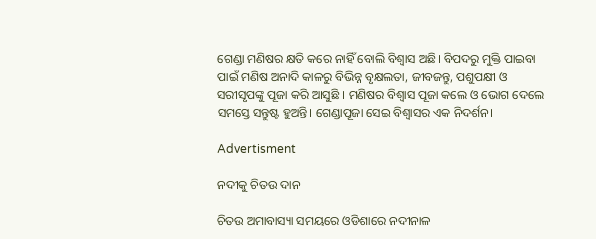ଗେଣ୍ଡା ମଣିଷର କ୍ଷତି କରେ ନାହିଁ ବୋଲି ବିଶ୍ୱାସ ଅଛି। ବିପଦରୁ ମୁକ୍ତି ପାଇବା ପାଇଁ ମଣିଷ ଅନାଦି କାଳରୁ ବିଭିନ୍ନ ବୃକ୍ଷଲତା, ଜୀବଜନ୍ତୁ, ପଶୁପକ୍ଷୀ ଓ ସରୀସୃପଙ୍କୁ ପୂଜା କରି ଆସୁଛି । ମଣିଷର ବିଶ୍ଵାସ ପୂଜା କଲେ ଓ ଭୋଗ ଦେଲେ ସମସ୍ତେ ସନ୍ତୁଷ୍ଟ ହୁଅନ୍ତି। ଗେଣ୍ଡାପୂଜା ସେଇ ବିଶ୍ଵାସର ଏକ ନିଦର୍ଶନ।

Advertisment

ନଦୀକୁ ଚିତଉ ଦାନ

ଚିତଉ ଅମାବାସ୍ୟା ସମୟରେ ଓଡିଶାରେ ନଦୀନାଳ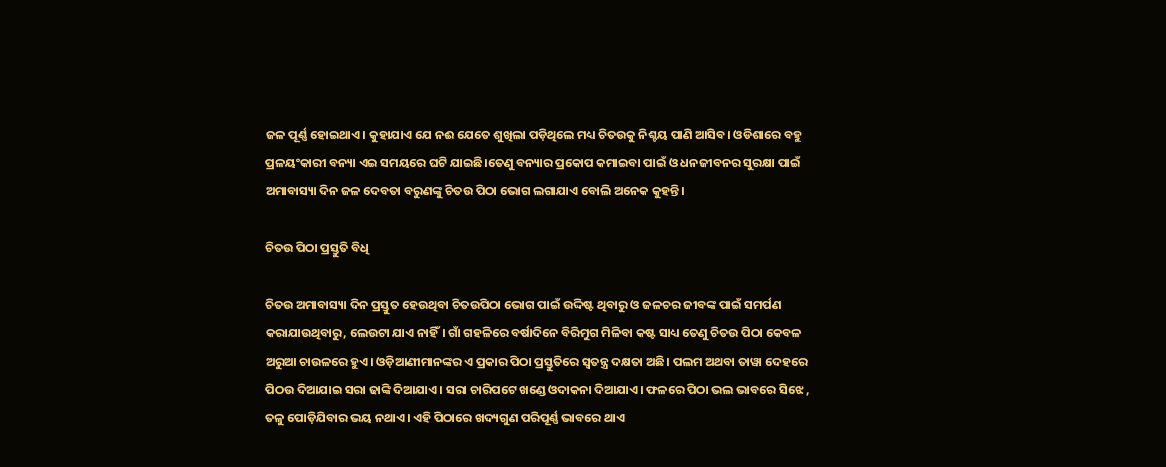ଜଳ ପୂର୍ଣ୍ଣ ହୋଇଥାଏ। କୁହାଯାଏ ଯେ ନଈ ଯେତେ ଶୁଖିଲା ପଡ଼ିଥିଲେ ମଧ୍ୟ ଚିତଉକୁ ନିଶ୍ଚୟ ପାଣି ଆସିବ। ଓଡିଶାରେ ବହୁ ପ୍ରଳୟଂକାରୀ ବନ୍ୟା ଏଇ ସମୟରେ ଘଟି ଯାଇଛି।ତେଣୁ ବନ୍ୟାର ପ୍ରକୋପ କମାଇବା ପାଇଁ ଓ ଧନଜୀବନର ସୁରକ୍ଷା ପାଇଁ ଅମାବାସ୍ୟା ଦିନ ଜଳ ଦେବତା ବରୁଣଙ୍କୁ ଚିତଉ ପିଠା ଭୋଗ ଲଗାଯାଏ ବୋଲି ଅନେକ କୁହନ୍ତି।

ଚିତଉ ପିଠା ପ୍ରସ୍ତୁତି ବିଧି

ଚିତଉ ଅମାବାସ୍ୟା ଦିନ ପ୍ରସ୍ତୁତ ହେଉଥିବା ଚିତଉପିଠା ଭୋଗ ପାଇଁ ଉଦ୍ଦିଷ୍ଟ ଥିବାରୁ ଓ ଜଳଚର ଜୀବଙ୍କ ପାଇଁ ସମର୍ପଣ କରାଯାଉଥିବାରୁ, ଲେଉଟା ଯାଏ ନାହିଁ। ଗାଁ ଗହଳିରେ ବର୍ଷାଦିନେ ବିରିମୁଗ ମିଳିବା କଷ୍ଟ ସାଧ୍ୟ ତେଣୁ ଚିତଉ ପିଠା କେବଳ ଅରୁଆ ଚାଉଳରେ ହୁଏ। ଓଡ଼ିଆଣୀମାନଙ୍କର ଏ ପ୍ରକାର ପିଠା ପ୍ରସ୍ତୁତିରେ ସ୍ବତନ୍ତ୍ର ଦକ୍ଷତା ଅଛି। ପଲମ ଅଥବା ତାୱା ଦେହରେ ପିଠଉ ଦିଆଯାଇ ସରା ଢାଙ୍କି ଦିଆଯାଏ। ସରା ଚାରିପଟେ ଖଣ୍ଡେ ଓଦାକନା ଦିଆଯାଏ। ଫଳରେ ପିଠା ଭଲ ଭାବରେ ସିଝେ , ତଳୁ ପୋଡ଼ିଯିବାର ଭୟ ନଥାଏ। ଏହି ପିଠାରେ ଖଦ୍ୟଗୁଣ ପରିପୂର୍ଣ୍ଣ ଭାବରେ ଥାଏ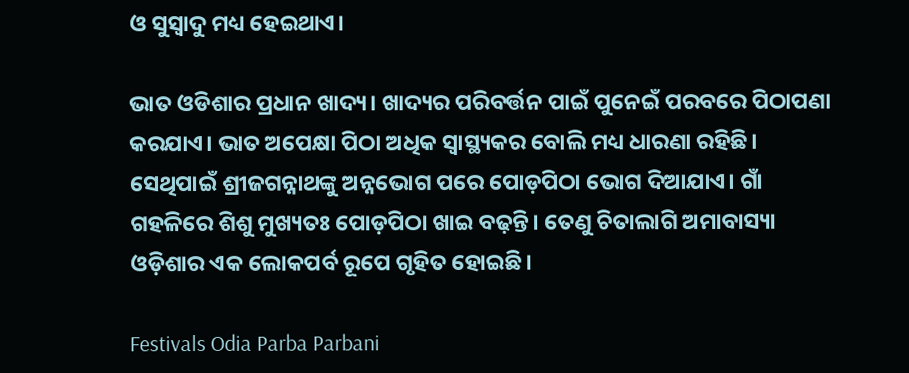ଓ ସୁସ୍ୱାଦୁ ମଧ୍ୟ ହେଇଥାଏ।

ଭାତ ଓଡିଶାର ପ୍ରଧାନ ଖାଦ୍ୟ। ଖାଦ୍ୟର ପରିବର୍ତ୍ତନ ପାଇଁ ପୁନେଇଁ ପରବରେ ପିଠାପଣା କରଯାଏ। ଭାତ ଅପେକ୍ଷା ପିଠା ଅଧିକ ସ୍ୱାସ୍ଥ୍ୟକର ବୋଲି ମଧ୍ୟ ଧାରଣା ରହିଛି। ସେଥିପାଇଁ ଶ୍ରୀଜଗନ୍ନାଥଙ୍କୁ ଅନ୍ନଭୋଗ ପରେ ପୋଡ଼ପିଠା ଭୋଗ ଦିଆଯାଏ। ଗାଁ ଗହଳିରେ ଶିଶୁ ମୁଖ୍ୟତଃ ପୋଡ଼ପିଠା ଖାଇ ବଢ଼ନ୍ତି। ତେଣୁ ଚିତାଲାଗି ଅମାବାସ୍ୟା ଓଡ଼ିଶାର ଏକ ଲୋକପର୍ବ ରୂପେ ଗୃହିତ ହୋଇଛି।

Festivals Odia Parba Parbani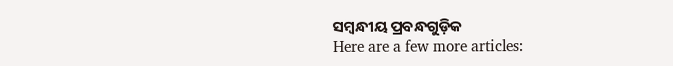ସମ୍ବନ୍ଧୀୟ ପ୍ରବନ୍ଧଗୁଡ଼ିକ
Here are a few more articles: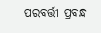ପରବର୍ତ୍ତୀ ପ୍ରବନ୍ଧ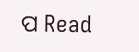ପ Read